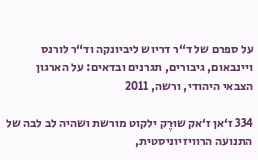על ספרם של ד“ר דריוש ליביונקה וד“ר לורנס ויינבאום, גיבורים, תגרנים ובדאים: על הארגון הצבאי היהודי, ורשה, 2011

334 ז‘אן ז‘אק שוּרֶק ילקוט מורשת ושהיה לב לבה של התנועה הרוויזיוניסטית,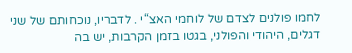לחמו פולנים לצדם של לוחמי האצ“י . לדבריו, נוכחותם של שני דגלים, היהודי והפולני, בגטו בזמן הקרבות, יש בה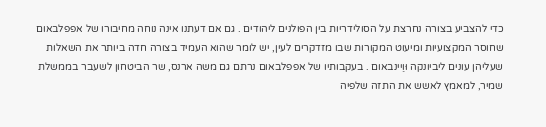כדי להצביע בצורה נחרצת על הסולידריות בין הפולנים ליהודים . גם אם דעתנו אינה נוחה מחיבורו של אפפלבאום שחוסר המקצועיות ומיעוט המקורות שבו מזדקרים לעין, יש לומר שהוא העמיד בצורה חדה ביותר את השאלות שעליהן עונים ליביונקה וּוַיינבאום . בעקבותיו של אפפלבאום נרתם גם משה ארנס, שר הביטחון לשעבר בממשלת שמיר, למאמץ לאשש את התזה שלפיה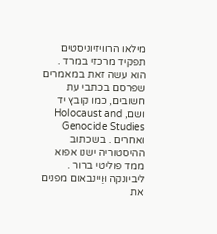מילאו הרוויזיוניסטים תפקיד מרכזי במרד . הוא עשה זאת במאמרים שפרסם בכתבי עת חשובים, כמו קובץ יד ושם, Holocaust and Genocide Studies ואחרים . בשכתוב ההיסטוריה ישנו אפוא ממד פוליטי ברור . ליביונקה וּוַיינבאום מפנים את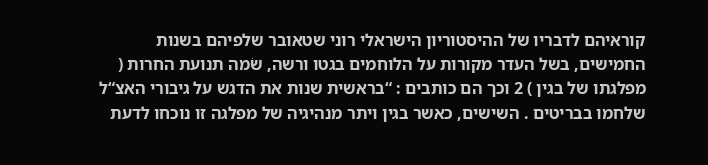קוראיהם לדבריו של ההיסטוריון הישראלי רוני שטאובר שלפיהם בשנות החמישים, בשל העדר מקורות על הלוחמים בגטו ורשה, שׂמה תנועת החרות ( מפלגתו של בגין ) 2 וכך הם כותבים : “בראשית שנות את הדגש על גיבורי האצ“ל שלחמו בבריטים . השישים, כאשר בגין ויתר מנהיגיה של מפלגה זו נוכחו לדעת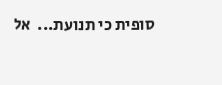סופית כי תנועת...  אל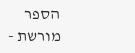הספר
מורשת -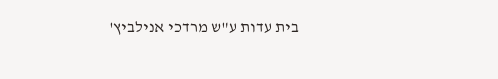בית עדות ע"ש מרדכי אנילביץ'